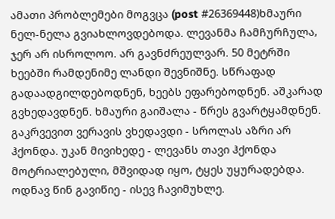ამათი პრობლემები მოგვცა (post #26369448)ხმაური ნელ-ნელა გვიახლოვდებოდა. ლევანმა ჩამჩურჩულა, ჯერ არ ისროლოო. არ გავნძრეულვარ. 50 მეტრში ხეებში რამდენიმე ლანდი შევნიშნე. სწრაფად გადაადგილდებოდნენ, ხეებს ეფარებოდნენ. აშკარად გვხედავდნენ. ხმაური გაიშალა - წრეს გვარტყამდნენ. გაკრვევით ვერავის ვხედავდი - სროლას აზრი არ ჰქონდა. უკან მივიხედე - ლევანს თავი ჰქონდა მოტრიალებული, მშვიდად იყო, ტყეს უყურადებდა. ოდნავ წინ გავიწიე - ისევ ჩავიმუხლე.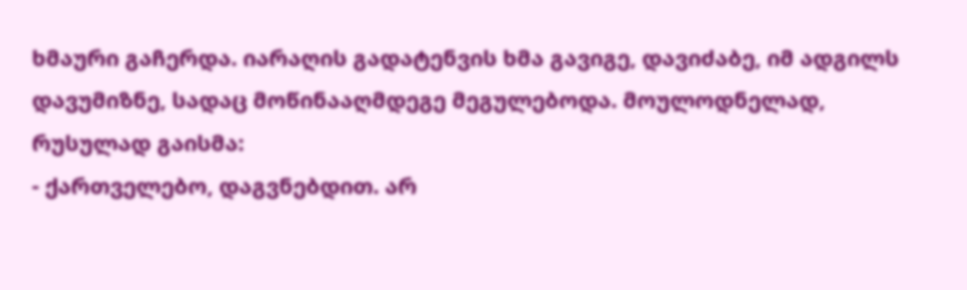ხმაური გაჩერდა. იარაღის გადატენვის ხმა გავიგე, დავიძაბე, იმ ადგილს დავუმიზნე, სადაც მოწინააღმდეგე მეგულებოდა. მოულოდნელად, რუსულად გაისმა:
- ქართველებო, დაგვნებდით. არ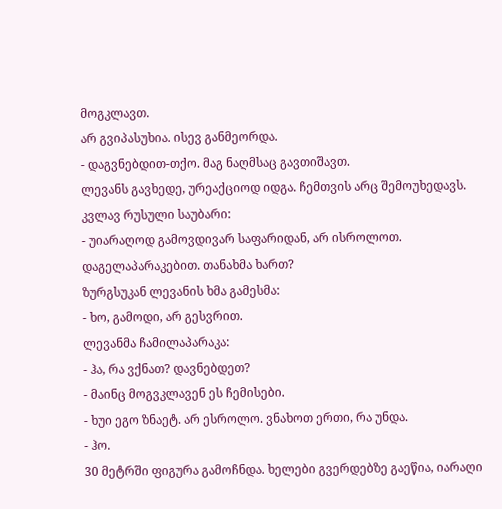მოგკლავთ.
არ გვიპასუხია. ისევ განმეორდა.
- დაგვნებდით-თქო. მაგ ნაღმსაც გავთიშავთ.
ლევანს გავხედე, ურეაქციოდ იდგა. ჩემთვის არც შემოუხედავს. კვლავ რუსული საუბარი:
- უიარაღოდ გამოვდივარ საფარიდან, არ ისროლოთ. დაგელაპარაკებით. თანახმა ხართ?
ზურგსუკან ლევანის ხმა გამესმა:
- ხო, გამოდი, არ გესვრით.
ლევანმა ჩამილაპარაკა:
- ჰა, რა ვქნათ? დავნებდეთ?
- მაინც მოგვკლავენ ეს ჩემისები.
- ხუი ეგო ზნაეტ. არ ესროლო. ვნახოთ ერთი, რა უნდა.
- ჰო.
30 მეტრში ფიგურა გამოჩნდა. ხელები გვერდებზე გაეწია, იარაღი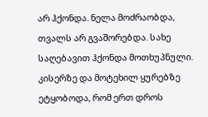არ ჰქონდა. ნელა მოძრაობდა, თვალს არ გვაშორებდა. სახე საღებავით ჰქონდა მოთხუპნული. კისერზე და მოტეხილ ყურებზე ეტყობოდა, რომ ერთ დროს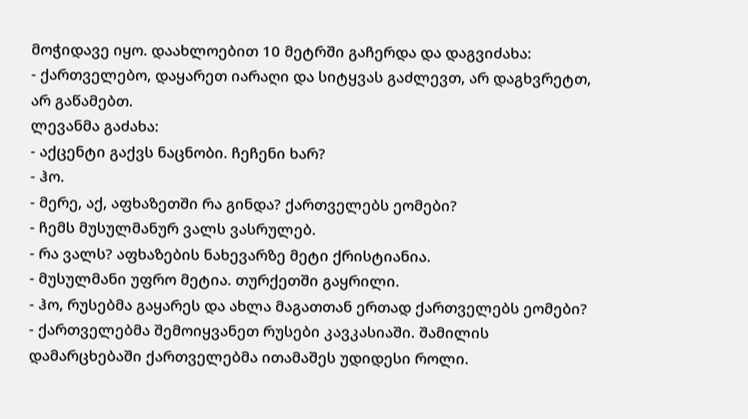მოჭიდავე იყო. დაახლოებით 10 მეტრში გაჩერდა და დაგვიძახა:
- ქართველებო, დაყარეთ იარაღი და სიტყვას გაძლევთ, არ დაგხვრეტთ, არ გაწამებთ.
ლევანმა გაძახა:
- აქცენტი გაქვს ნაცნობი. ჩეჩენი ხარ?
- ჰო.
- მერე, აქ, აფხაზეთში რა გინდა? ქართველებს ეომები?
- ჩემს მუსულმანურ ვალს ვასრულებ.
- რა ვალს? აფხაზების ნახევარზე მეტი ქრისტიანია.
- მუსულმანი უფრო მეტია. თურქეთში გაყრილი.
- ჰო, რუსებმა გაყარეს და ახლა მაგათთან ერთად ქართველებს ეომები?
- ქართველებმა შემოიყვანეთ რუსები კავკასიაში. შამილის დამარცხებაში ქართველებმა ითამაშეს უდიდესი როლი.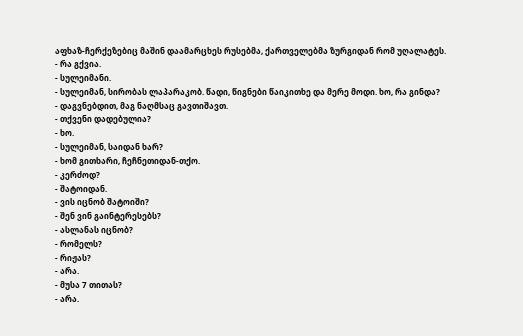აფხაზ-ჩერქეზებიც მაშინ დაამარცხეს რუსებმა, ქართველებმა ზურგიდან რომ უღალატეს.
- რა გქვია.
- სულეიმანი.
- სულეიმან, სირობას ლაპარაკობ. წადი, წიგნები წაიკითხე და მერე მოდი. ხო, რა გინდა?
- დაგვნებდით, მაგ ნაღმსაც გავთიშავთ.
- თქვენი დადებულია?
- ხო.
- სულეიმან, საიდან ხარ?
- ხომ გითხარი, ჩეჩნეთიდან-თქო.
- კერძოდ?
- შატოიდან.
- ვის იცნობ შატოიში?
- შენ ვინ გაინტერესებს?
- ასლანას იცნობ?
- რომელს?
- რიჟას?
- არა.
- მუსა 7 თითას?
- არა.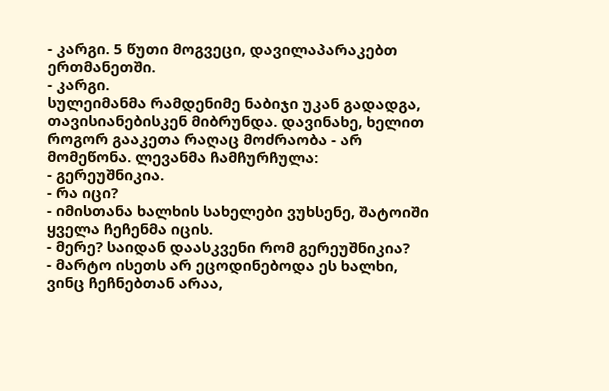- კარგი. 5 წუთი მოგვეცი, დავილაპარაკებთ ერთმანეთში.
- კარგი.
სულეიმანმა რამდენიმე ნაბიჯი უკან გადადგა, თავისიანებისკენ მიბრუნდა. დავინახე, ხელით როგორ გააკეთა რაღაც მოძრაობა - არ მომეწონა. ლევანმა ჩამჩურჩულა:
- გერეუშნიკია.
- რა იცი?
- იმისთანა ხალხის სახელები ვუხსენე, შატოიში ყველა ჩეჩენმა იცის.
- მერე? საიდან დაასკვენი რომ გერეუშნიკია?
- მარტო ისეთს არ ეცოდინებოდა ეს ხალხი, ვინც ჩეჩნებთან არაა,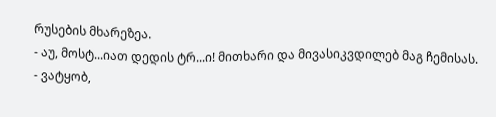რუსების მხარეზეა.
- აუ, მოსტ...იათ დედის ტრ...ი! მითხარი და მივასიკვდილებ მაგ ჩემისას.
- ვატყობ,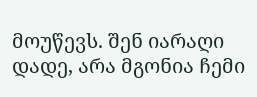მოუწევს. შენ იარაღი დადე, არა მგონია ჩემი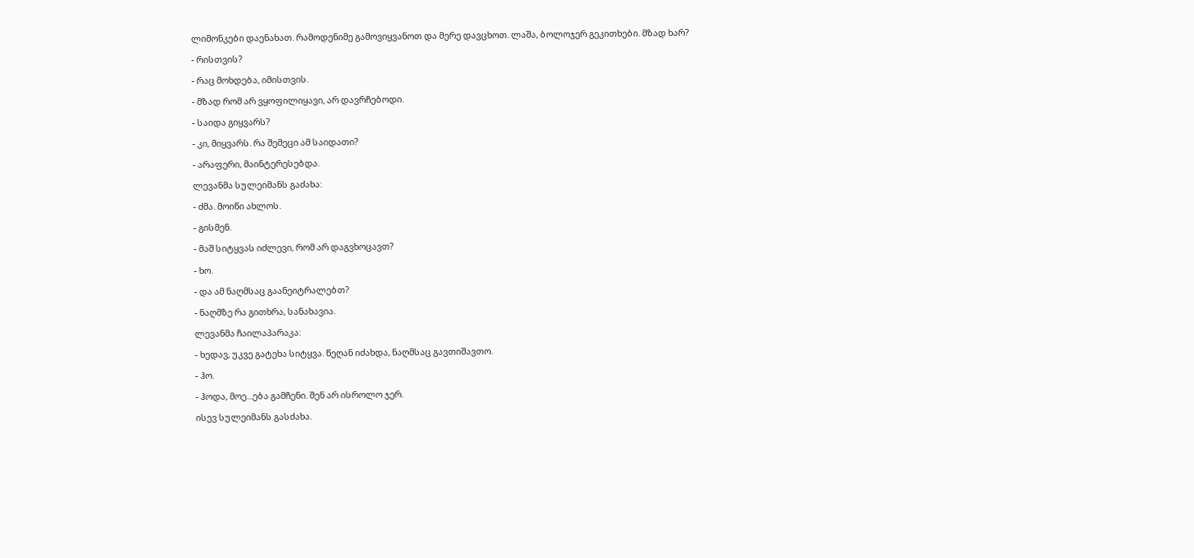ლიმონკები დაენახათ. რამოდენიმე გამოვიყვანოთ და მერე დავცხოთ. ლაშა, ბოლოჯერ გეკითხები. მზად ხარ?
- რისთვის?
- რაც მოხდება, იმისთვის.
- მზად რომ არ ვყოფილიყავი, არ დავრჩებოდი.
- საიდა გიყვარს?
- კი, მიყვარს. რა შემეცი ამ საიდათი?
- არაფერი, მაინტერესებდა.
ლევანმა სულეიმანს გაძახა:
- ძმა. მოიწი ახლოს.
- გისმენ.
- მაშ სიტყვას იძლევი, რომ არ დაგვხოცავთ?
- ხო.
- და ამ ნაღმსაც გაანეიტრალებთ?
- ნაღმზე რა გითხრა, სანახავია.
ლევანმა ჩაილაპარაკა:
- ხედავ, უკვე გატეხა სიტყვა. წეღან იძახდა, ნაღმსაც გავთიშავთო.
- ჰო.
- ჰოდა, მოე...ება გამჩენი. შენ არ ისროლო ჯერ.
ისევ სულეიმანს გასძახა.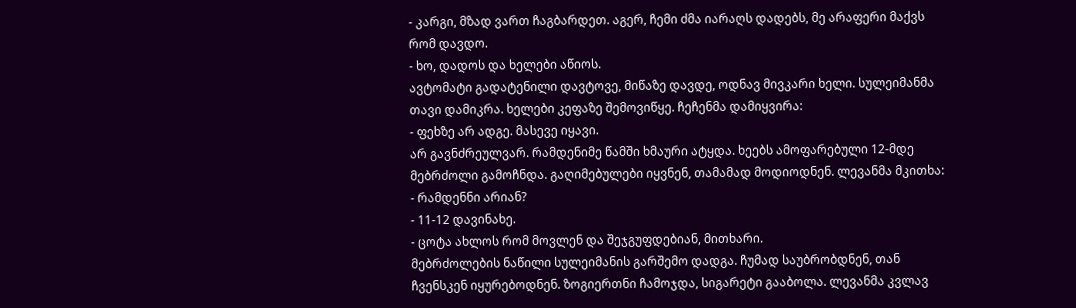- კარგი, მზად ვართ ჩაგბარდეთ. აგერ, ჩემი ძმა იარაღს დადებს, მე არაფერი მაქვს რომ დავდო.
- ხო, დადოს და ხელები აწიოს.
ავტომატი გადატენილი დავტოვე, მიწაზე დავდე, ოდნავ მივკარი ხელი. სულეიმანმა თავი დამიკრა. ხელები კეფაზე შემოვიწყე. ჩეჩენმა დამიყვირა:
- ფეხზე არ ადგე. მასევე იყავი.
არ გავნძრეულვარ. რამდენიმე წამში ხმაური ატყდა. ხეებს ამოფარებული 12-მდე მებრძოლი გამოჩნდა. გაღიმებულები იყვნენ, თამამად მოდიოდნენ. ლევანმა მკითხა:
- რამდენნი არიან?
- 11-12 დავინახე.
- ცოტა ახლოს რომ მოვლენ და შეჯგუფდებიან, მითხარი.
მებრძოლების ნაწილი სულეიმანის გარშემო დადგა. ჩუმად საუბრობდნენ, თან ჩვენსკენ იყურებოდნენ. ზოგიერთნი ჩამოჯდა, სიგარეტი გააბოლა. ლევანმა კვლავ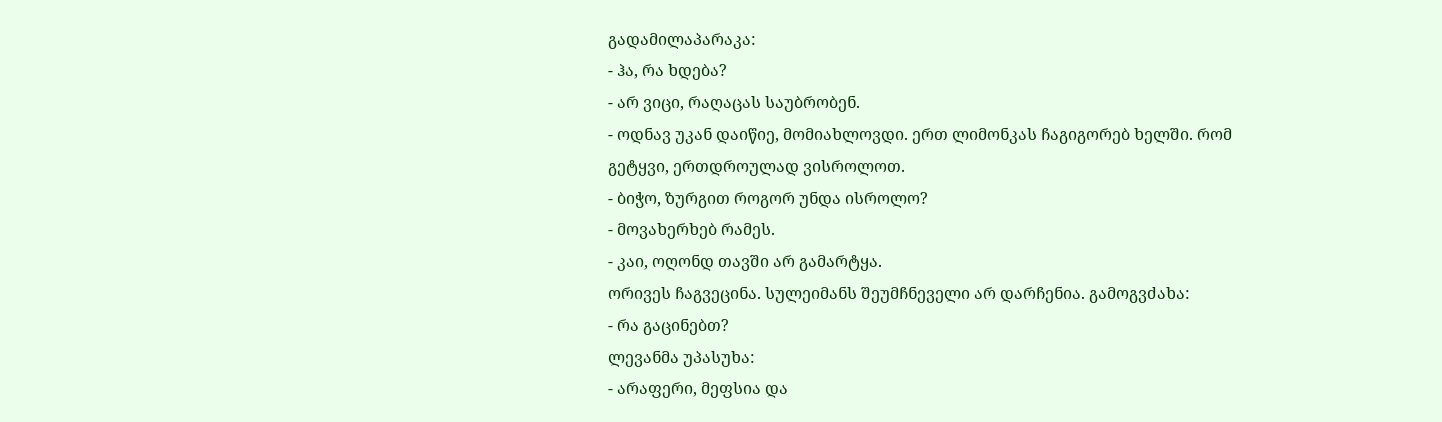გადამილაპარაკა:
- ჰა, რა ხდება?
- არ ვიცი, რაღაცას საუბრობენ.
- ოდნავ უკან დაიწიე, მომიახლოვდი. ერთ ლიმონკას ჩაგიგორებ ხელში. რომ გეტყვი, ერთდროულად ვისროლოთ.
- ბიჭო, ზურგით როგორ უნდა ისროლო?
- მოვახერხებ რამეს.
- კაი, ოღონდ თავში არ გამარტყა.
ორივეს ჩაგვეცინა. სულეიმანს შეუმჩნეველი არ დარჩენია. გამოგვძახა:
- რა გაცინებთ?
ლევანმა უპასუხა:
- არაფერი, მეფსია და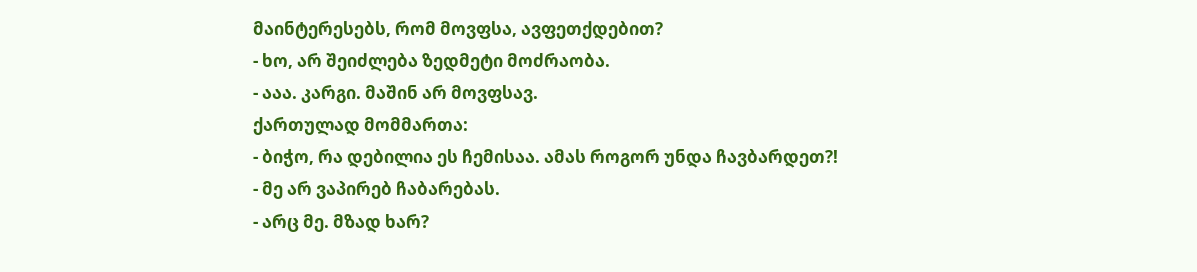მაინტერესებს, რომ მოვფსა, ავფეთქდებით?
- ხო, არ შეიძლება ზედმეტი მოძრაობა.
- ააა. კარგი. მაშინ არ მოვფსავ.
ქართულად მომმართა:
- ბიჭო, რა დებილია ეს ჩემისაა. ამას როგორ უნდა ჩავბარდეთ?!
- მე არ ვაპირებ ჩაბარებას.
- არც მე. მზად ხარ?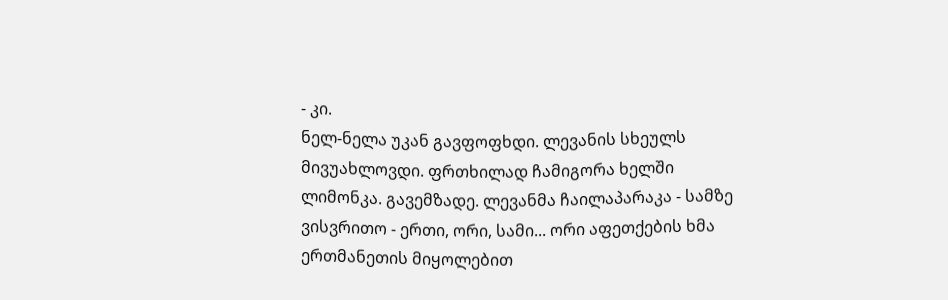- კი.
ნელ-ნელა უკან გავფოფხდი. ლევანის სხეულს მივუახლოვდი. ფრთხილად ჩამიგორა ხელში ლიმონკა. გავემზადე. ლევანმა ჩაილაპარაკა - სამზე ვისვრითო - ერთი, ორი, სამი... ორი აფეთქების ხმა ერთმანეთის მიყოლებით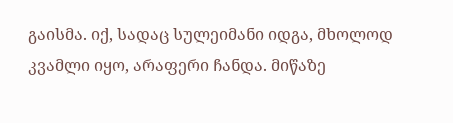გაისმა. იქ, სადაც სულეიმანი იდგა, მხოლოდ კვამლი იყო, არაფერი ჩანდა. მიწაზე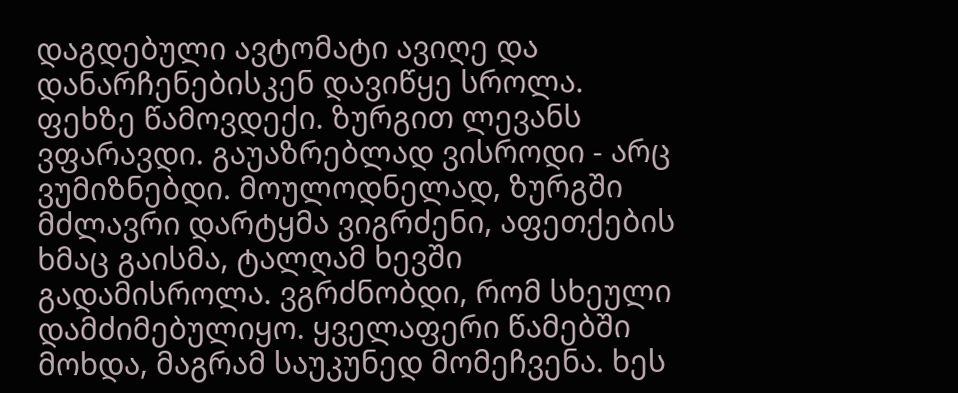დაგდებული ავტომატი ავიღე და დანარჩენებისკენ დავიწყე სროლა. ფეხზე წამოვდექი. ზურგით ლევანს ვფარავდი. გაუაზრებლად ვისროდი - არც ვუმიზნებდი. მოულოდნელად, ზურგში მძლავრი დარტყმა ვიგრძენი, აფეთქების ხმაც გაისმა, ტალღამ ხევში გადამისროლა. ვგრძნობდი, რომ სხეული დამძიმებულიყო. ყველაფერი წამებში მოხდა, მაგრამ საუკუნედ მომეჩვენა. ხეს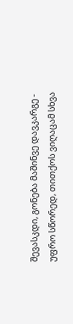შევასკდი, გონება მაშინვე დავკარგე - უფრო სწორედ, თითქოს ვიღაცამ სხვა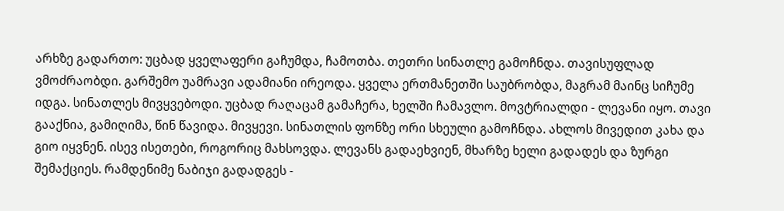არხზე გადართო: უცბად ყველაფერი გაჩუმდა, ჩამოთბა. თეთრი სინათლე გამოჩნდა. თავისუფლად ვმოძრაობდი. გარშემო უამრავი ადამიანი ირეოდა. ყველა ერთმანეთში საუბრობდა, მაგრამ მაინც სიჩუმე იდგა. სინათლეს მივყვებოდი. უცბად რაღაცამ გამაჩერა, ხელში ჩამავლო. მოვტრიალდი - ლევანი იყო. თავი გააქნია, გამიღიმა, წინ წავიდა. მივყევი. სინათლის ფონზე ორი სხეული გამოჩნდა. ახლოს მივედით კახა და გიო იყვნენ. ისევ ისეთები, როგორიც მახსოვდა. ლევანს გადაეხვიენ, მხარზე ხელი გადადეს და ზურგი შემაქციეს. რამდენიმე ნაბიჯი გადადგეს -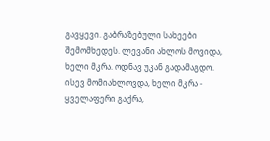გავყევი. გაბრაზებული სახეები შემომხედეს. ლევანი ახლოს მოვიდა, ხელი მკრა. ოდნავ უკან გადამაგდო. ისევ მომიახლოვდა, ხელი მკრა - ყველაფერი გაქრა,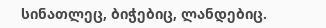სინათლეც, ბიჭებიც, ლანდებიც.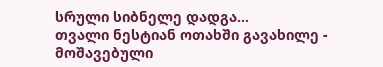სრული სიბნელე დადგა...
თვალი ნესტიან ოთახში გავახილე - მოშავებული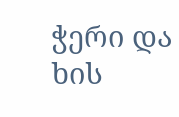ჭერი და ხის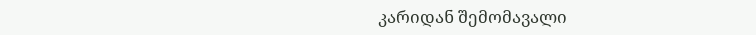კარიდან შემომავალი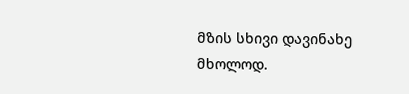მზის სხივი დავინახე მხოლოდ.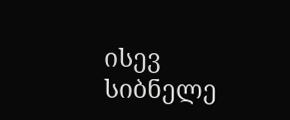ისევ სიბნელე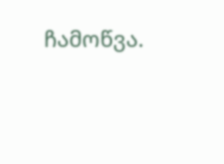ჩამოწვა.